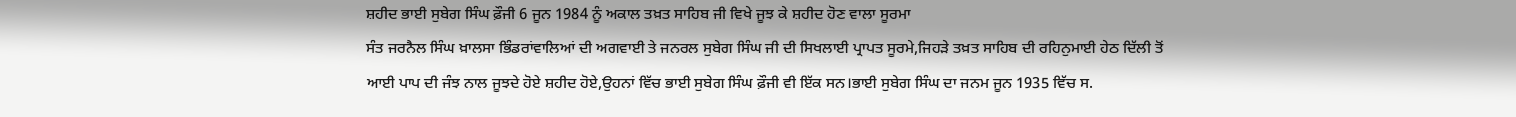ਸ਼ਹੀਦ ਭਾਈ ਸੁਬੇਗ ਸਿੰਘ ਫ਼ੌਜੀ 6 ਜੂਨ 1984 ਨੂੰ ਅਕਾਲ ਤਖ਼ਤ ਸਾਹਿਬ ਜੀ ਵਿਖੇ ਜੂਝ ਕੇ ਸ਼ਹੀਦ ਹੋਣ ਵਾਲਾ ਸੂਰਮਾ
ਸੰਤ ਜਰਨੈਲ ਸਿੰਘ ਖ਼ਾਲਸਾ ਭਿੰਡਰਾਂਵਾਲਿਆਂ ਦੀ ਅਗਵਾਈ ਤੇ ਜਨਰਲ ਸੁਬੇਗ ਸਿੰਘ ਜੀ ਦੀ ਸਿਖਲਾਈ ਪ੍ਰਾਪਤ ਸੂਰਮੇ,ਜਿਹੜੇ ਤਖ਼ਤ ਸਾਹਿਬ ਦੀ ਰਹਿਨੁਮਾਈ ਹੇਠ ਦਿੱਲੀ ਤੋਂ ਆਈ ਪਾਪ ਦੀ ਜੰਝ ਨਾਲ ਜੂਝਦੇ ਹੋਏ ਸ਼ਹੀਦ ਹੋਏ,ਉਹਨਾਂ ਵਿੱਚ ਭਾਈ ਸੁਬੇਗ ਸਿੰਘ ਫ਼ੌਜੀ ਵੀ ਇੱਕ ਸਨ।ਭਾਈ ਸੁਬੇਗ ਸਿੰਘ ਦਾ ਜਨਮ ਜੂਨ 1935 ਵਿੱਚ ਸ.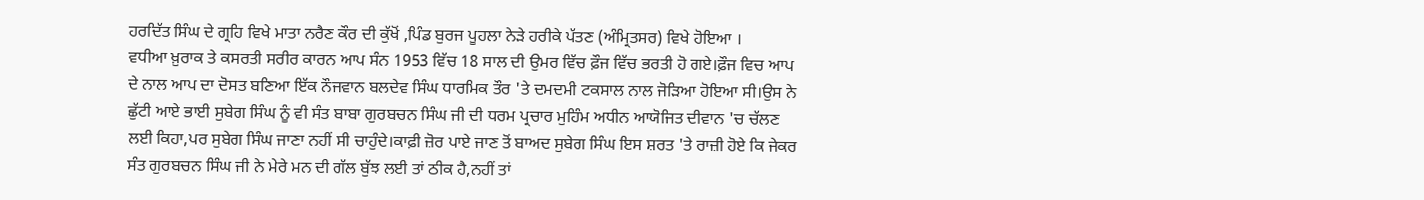ਹਰਦਿੱਤ ਸਿੰਘ ਦੇ ਗ੍ਰਹਿ ਵਿਖੇ ਮਾਤਾ ਨਰੈਣ ਕੌਰ ਦੀ ਕੁੱਖੋਂ ,ਪਿੰਡ ਬੁਰਜ ਪੂਹਲਾ ਨੇੜੇ ਹਰੀਕੇ ਪੱਤਣ (ਅੰਮ੍ਰਿਤਸਰ) ਵਿਖੇ ਹੋਇਆ ।
ਵਧੀਆ ਖ਼ੁਰਾਕ ਤੇ ਕਸਰਤੀ ਸਰੀਰ ਕਾਰਨ ਆਪ ਸੰਨ 1953 ਵਿੱਚ 18 ਸਾਲ ਦੀ ਉਮਰ ਵਿੱਚ ਫ਼ੌਜ ਵਿੱਚ ਭਰਤੀ ਹੋ ਗਏ।ਫ਼ੌਜ ਵਿਚ ਆਪ ਦੇ ਨਾਲ ਆਪ ਦਾ ਦੋਸਤ ਬਣਿਆ ਇੱਕ ਨੌਜਵਾਨ ਬਲਦੇਵ ਸਿੰਘ ਧਾਰਮਿਕ ਤੌਰ 'ਤੇ ਦਮਦਮੀ ਟਕਸਾਲ ਨਾਲ ਜੋੜ‍ਿਆ ਹੋਇਆ ਸੀ।ਉਸ ਨੇ ਛੁੱਟੀ ਆਏ ਭਾਈ ਸੁਬੇਗ ਸਿੰਘ ਨੂੰ ਵੀ ਸੰਤ ਬਾਬਾ ਗੁਰਬਚਨ ਸਿੰਘ ਜੀ ਦੀ ਧਰਮ ਪ੍ਰਚਾਰ ਮੁਹਿੰਮ ਅਧੀਨ ਆਯੋਜਿਤ ਦੀਵਾਨ 'ਚ ਚੱਲਣ ਲਈ ਕਿਹਾ,ਪਰ ਸੁਬੇਗ ਸਿੰਘ ਜਾਣਾ ਨਹੀਂ ਸੀ ਚਾਹੁੰਦੇ।ਕਾਫ਼ੀ ਜ਼ੋਰ ਪਾਏ ਜਾਣ ਤੋਂ ਬਾਅਦ ਸੁਬੇਗ ਸਿੰਘ ਇਸ ਸ਼ਰਤ 'ਤੇ ਰਾਜ਼ੀ ਹੋਏ ਕਿ ਜੇਕਰ ਸੰਤ ਗੁਰਬਚਨ ਸਿੰਘ ਜੀ ਨੇ ਮੇਰੇ ਮਨ ਦੀ ਗੱਲ ਬੁੱਝ ਲਈ ਤਾਂ ਠੀਕ ਹੈ,ਨਹੀਂ ਤਾਂ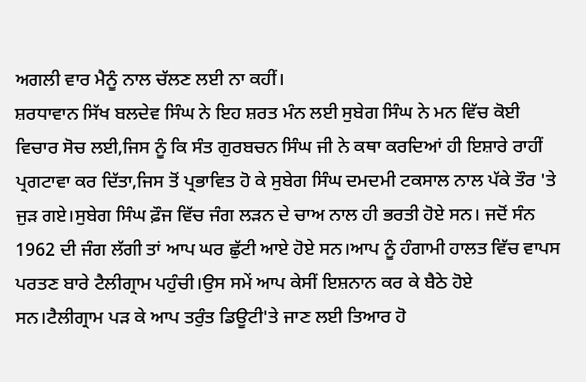ਅਗਲੀ ਵਾਰ ਮੈਨੂੰ ਨਾਲ ਚੱਲਣ ਲਈ ਨਾ ਕਹੀਂ।
ਸ਼ਰਧਾਵਾਨ ਸਿੱਖ ਬਲਦੇਵ ਸਿੰਘ ਨੇ ਇਹ ਸ਼ਰਤ ਮੰਨ ਲਈ ਸੁਬੇਗ ਸਿੰਘ ਨੇ ਮਨ ਵਿੱਚ ਕੋਈ ਵਿਚਾਰ ਸੋਚ ਲਈ,ਜਿਸ ਨੂੰ ਕਿ ਸੰਤ ਗੁਰਬਚਨ ਸਿੰਘ ਜੀ ਨੇ ਕਥਾ ਕਰਦਿਆਂ ਹੀ ਇਸ਼ਾਰੇ ਰਾਹੀਂ ਪ੍ਰਗਟਾਵਾ ਕਰ ਦਿੱਤਾ,ਜਿਸ ਤੋਂ ਪ੍ਰਭਾਵਿਤ ਹੋ ਕੇ ਸੁਬੇਗ ਸਿੰਘ ਦਮਦਮੀ ਟਕਸਾਲ ਨਾਲ ਪੱਕੇ ਤੌਰ 'ਤੇ ਜੁੜ‍ ਗਏ।ਸੁਬੇਗ ਸਿੰਘ ਫ਼ੌਜ ਵਿੱਚ ਜੰਗ ਲੜ‍ਨ ਦੇ ਚਾਅ ਨਾਲ ਹੀ ਭਰਤੀ ਹੋਏ ਸਨ। ਜਦੋਂ ਸੰਨ 1962 ਦੀ ਜੰਗ ਲੱਗੀ ਤਾਂ ਆਪ ਘਰ ਛੁੱਟੀ ਆਏ ਹੋਏ ਸਨ।ਆਪ ਨੂੰ ਹੰਗਾਮੀ ਹਾਲਤ ਵਿੱਚ ਵਾਪਸ ਪਰਤਣ ਬਾਰੇ ਟੈਲੀਗ੍ਰਾਮ ਪਹੁੰਚੀ।ਉਸ ਸਮੇਂ ਆਪ ਕੇਸੀਂ ਇਸ਼ਨਾਨ ਕਰ ਕੇ ਬੈਠੇ ਹੋਏ ਸਨ।ਟੈਲੀਗ੍ਰਾਮ ਪੜ‍ ਕੇ ਆਪ ਤਰੁੰਤ ਡਿਊਟੀ'ਤੇ ਜਾਣ ਲਈ ਤਿਆਰ ਹੋ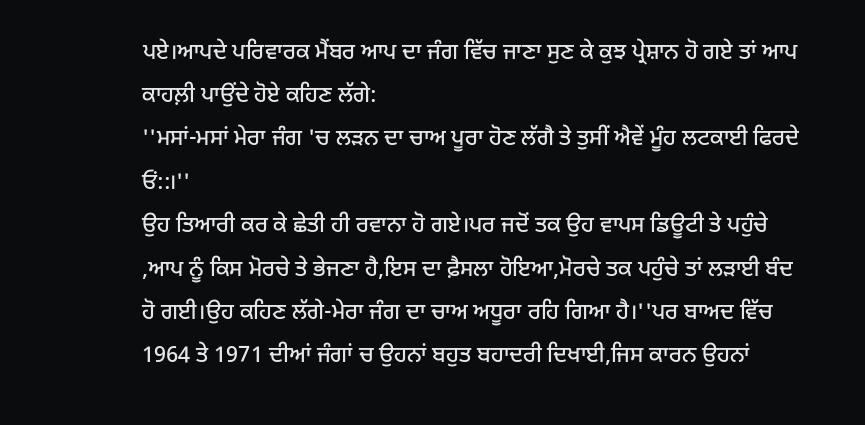ਪਏ।ਆਪਦੇ ਪਰਿਵਾਰਕ ਮੈਂਬਰ ਆਪ ਦਾ ਜੰਗ ਵਿੱਚ ਜਾਣਾ ਸੁਣ ਕੇ ਕੁਝ ਪ੍ਰੇਸ਼ਾਨ ਹੋ ਗਏ ਤਾਂ ਆਪ ਕਾਹਲ਼ੀ ਪਾਉਂਦੇ ਹੋਏ ਕਹਿਣ ਲੱਗੇ:
''ਮਸਾਂ-ਮਸਾਂ ਮੇਰਾ ਜੰਗ 'ਚ ਲਡ਼ਨ ਦਾ ਚਾਅ ਪੂਰਾ ਹੋਣ ਲੱਗੈ ਤੇ ਤੁਸੀਂ ਐਵੇਂ ਮੂੰਹ ਲਟਕਾਈ ਫਿਰਦੇ ਓਂ::।''
ਉਹ ਤਿਆਰੀ ਕਰ ਕੇ ਛੇਤੀ ਹੀ ਰਵਾਨਾ ਹੋ ਗਏ।ਪਰ ਜਦੋਂ ਤਕ ਉਹ ਵਾਪਸ ਡਿਊਟੀ ਤੇ ਪਹੁੰਚੇ ,ਆਪ ਨੂੰ ਕਿਸ ਮੋਰਚੇ ਤੇ ਭੇਜਣਾ ਹੈ,ਇਸ ਦਾ ਫ਼ੈਸਲਾ ਹੋਇਆ,ਮੋਰਚੇ ਤਕ ਪਹੁੰਚੇ ਤਾਂ ਲਡ਼ਾਈ ਬੰਦ ਹੋ ਗਈ।ਉਹ ਕਹਿਣ ਲੱਗੇ-ਮੇਰਾ ਜੰਗ ਦਾ ਚਾਅ ਅਧੂਰਾ ਰਹਿ ਗਿਆ ਹੈ।''ਪਰ ਬਾਅਦ ਵਿੱਚ 1964 ਤੇ 1971 ਦੀਆਂ ਜੰਗਾਂ ਚ ਉਹਨਾਂ ਬਹੁਤ ਬਹਾਦਰੀ ਦਿਖਾਈ,ਜਿਸ ਕਾਰਨ ਉਹਨਾਂ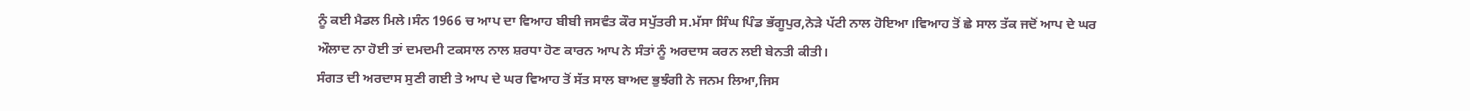ਨੂੰ ਕਈ ਮੈਡਲ ਮਿਲੇ।ਸੰਨ 1966 ਚ ਆਪ ਦਾ ਵਿਆਹ ਬੀਬੀ ਜਸਵੰਤ ਕੌਰ ਸਪੁੱਤਰੀ ਸ.ਮੱਸਾ ਸਿੰਘ ਪਿੰਡ ਭੱਗੂਪੁਰ,ਨੇੜੇ ਪੱਟੀ ਨਾਲ ਹੋਇਆ।ਵਿਆਹ ਤੋਂ ਛੇ ਸਾਲ ਤੱਕ ਜਦੋਂ ਆਪ ਦੇ ਘਰ ਔਲਾਦ ਨਾ ਹੋਈ ਤਾਂ ਦਮਦਮੀ ਟਕਸਾਲ ਨਾਲ ਸ਼ਰਧਾ ਹੋਣ ਕਾਰਨ ਆਪ ਨੇ ਸੰਤਾਂ ਨੂੰ ਅਰਦਾਸ ਕਰਨ ਲਈ ਬੇਨਤੀ ਕੀਤੀ।
ਸੰਗਤ ਦੀ ਅਰਦਾਸ ਸੁਣੀ ਗਈ ਤੇ ਆਪ ਦੇ ਘਰ ਵਿਆਹ ਤੋਂ ਸੱਤ ਸਾਲ ਬਾਅਦ ਭੁਝੰਗੀ ਨੇ ਜਨਮ ਲਿਆ,ਜਿਸ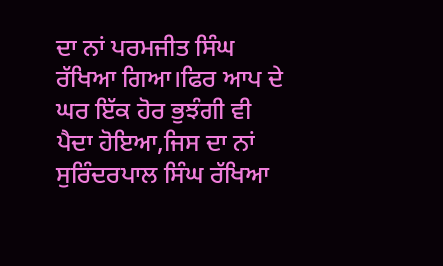ਦਾ ਨਾਂ ਪਰਮਜੀਤ ਸਿੰਘ ਰੱਖਿਆ ਗਿਆ।ਫਿਰ ਆਪ ਦੇ ਘਰ ਇੱਕ ਹੋਰ ਭੁਝੰਗੀ ਵੀ ਪੈਦਾ ਹੋਇਆ,ਜਿਸ ਦਾ ਨਾਂ ਸੁਰਿੰਦਰਪਾਲ ਸਿੰਘ ਰੱਖਿਆ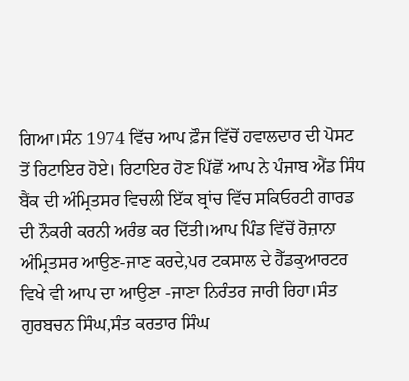ਗਿਆ।ਸੰਨ 1974 ਵਿੱਚ ਆਪ ਫ਼ੌਜ ਵਿੱਚੋਂ ਹਵਾਲਦਾਰ ਦੀ ਪੋਸਟ ਤੋਂ ਰਿਟਾਇਰ ਹੋਏ। ਰਿਟਾਇਰ ਹੋਣ ਪਿੱਛੋਂ ਆਪ ਨੇ ਪੰਜਾਬ ਐਂਡ ਸਿੰਧ ਬੈਂਕ ਦੀ ਅੰਮ੍ਰਿਤਸਰ ਵਿਚਲੀ ਇੱਕ ਬ੍ਰਾਂਚ ਵਿੱਚ ਸਕਿਓਰਟੀ ਗਾਰਡ ਦੀ ਨੌਕਰੀ ਕਰਨੀ ਅਰੰਭ ਕਰ ਦਿੱਤੀ।ਆਪ ਪਿੰਡ ਵਿੱਚੋਂ ਰੋਜ਼ਾਨਾ ਅੰਮ੍ਰਿਤਸਰ ਆਉਣ-ਜਾਣ ਕਰਦੇ,ਪਰ ਟਕਸਾਲ ਦੇ ਹੈੱਡਕੁਆਰਟਰ ਵਿਖੇ ਵੀ ਆਪ ਦਾ ਆਉਣਾ -ਜਾਣਾ ਨਿਰੰਤਰ ਜਾਰੀ ਰਿਹਾ।ਸੰਤ ਗੁਰਬਚਨ ਸਿੰਘ,ਸੰਤ ਕਰਤਾਰ ਸਿੰਘ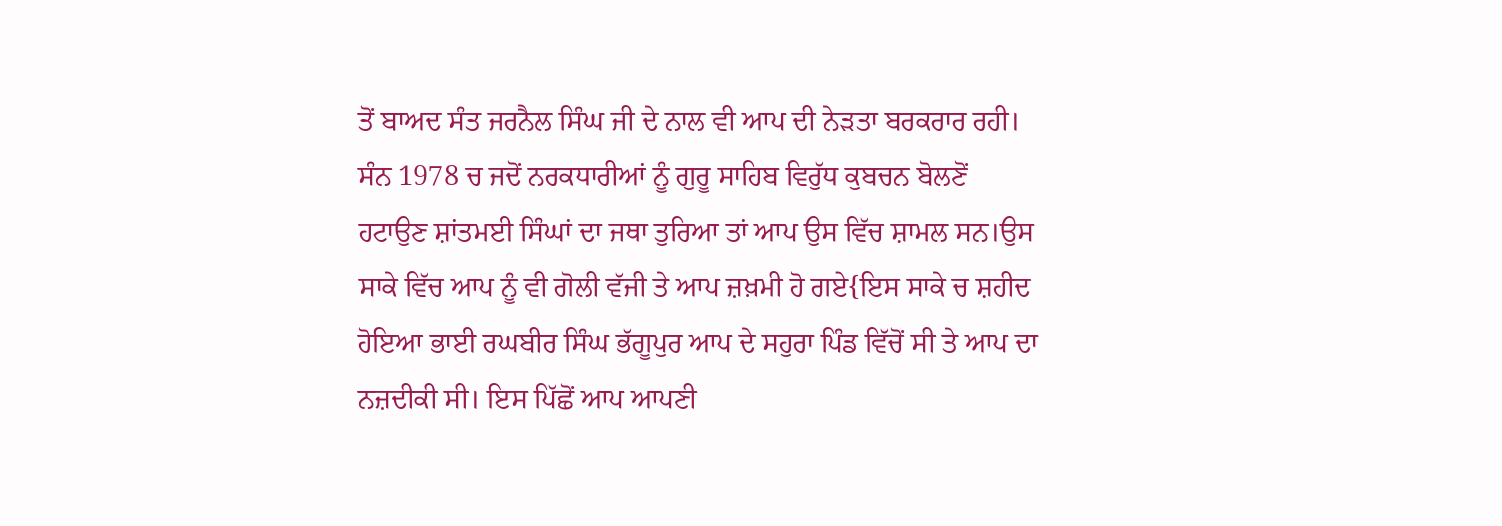ਤੋਂ ਬਾਅਦ ਸੰਤ ਜਰਨੈਲ ਸਿੰਘ ਜੀ ਦੇ ਨਾਲ ਵੀ ਆਪ ਦੀ ਨੇਡ਼ਤਾ ਬਰਕਰਾਰ ਰਹੀ।
ਸੰਨ 1978 ਚ ਜਦੋਂ ਨਰਕਧਾਰੀਆਂ ਨੂੰ ਗੁਰੂ ਸਾਹਿਬ ਵਿਰੁੱਧ ਕੁਬਚਨ ਬੋਲਣੋਂ ਹਟਾਉਣ ਸ਼ਾਂਤਮਈ ਸਿੰਘਾਂ ਦਾ ਜਥਾ ਤੁਰਿਆ ਤਾਂ ਆਪ ਉਸ ਵਿੱਚ ਸ਼ਾਮਲ ਸਨ।ਉਸ ਸਾਕੇ ਵਿੱਚ ਆਪ ਨੂੰ ਵੀ ਗੋਲੀ ਵੱਜੀ ਤੇ ਆਪ ਜ਼ਖ਼ਮੀ ਹੋ ਗਏ{ਇਸ ਸਾਕੇ ਚ ਸ਼ਹੀਦ ਹੋਇਆ ਭਾਈ ਰਘਬੀਰ ਸਿੰਘ ਭੱਗੂਪੁਰ ਆਪ ਦੇ ਸਹੁਰਾ ਪਿੰਡ ਵਿੱਚੋਂ ਸੀ ਤੇ ਆਪ ਦਾ ਨਜ਼ਦੀਕੀ ਸੀ। ਇਸ ਪਿੱਛੋਂ ਆਪ ਆਪਣੀ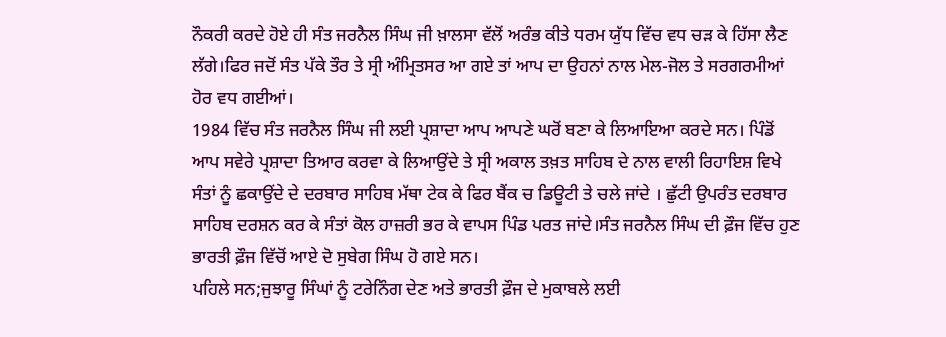ਨੌਕਰੀ ਕਰਦੇ ਹੋਏ ਹੀ ਸੰਤ ਜਰਨੈਲ ਸਿੰਘ ਜੀ ਖ਼ਾਲਸਾ ਵੱਲੋਂ ਅਰੰਭ ਕੀਤੇ ਧਰਮ ਯੁੱਧ ਵਿੱਚ ਵਧ ਚੜ ਕੇ ਹਿੱਸਾ ਲੈਣ ਲੱਗੇ।ਫਿਰ ਜਦੋਂ ਸੰਤ ਪੱਕੇ ਤੌਰ ਤੇ ਸ੍ਰੀ ਅੰਮ੍ਰਿਤਸਰ ਆ ਗਏ ਤਾਂ ਆਪ ਦਾ ਉਹਨਾਂ ਨਾਲ ਮੇਲ-ਜੋਲ ਤੇ ਸਰਗਰਮੀਆਂ ਹੋਰ ਵਧ ਗਈਆਂ।
1984 ਵਿੱਚ ਸੰਤ ਜਰਨੈਲ ਸਿੰਘ ਜੀ ਲਈ ਪ੍ਰਸ਼ਾਦਾ ਆਪ ਆਪਣੇ ਘਰੋਂ ਬਣਾ ਕੇ ਲਿਆਇਆ ਕਰਦੇ ਸਨ। ਪਿੰਡੋਂ ਆਪ ਸਵੇਰੇ ਪ੍ਰਸ਼ਾਦਾ ਤਿਆਰ ਕਰਵਾ ਕੇ ਲਿਆਉਂਦੇ ਤੇ ਸ੍ਰੀ ਅਕਾਲ ਤਖ਼ਤ ਸਾਹਿਬ ਦੇ ਨਾਲ ਵਾਲੀ ਰਿਹਾਇਸ਼ ਵਿਖੇ ਸੰਤਾਂ ਨੂੰ ਛਕਾਉਂਦੇ ਦੇ ਦਰਬਾਰ ਸਾਹਿਬ ਮੱਥਾ ਟੇਕ ਕੇ ਫਿਰ ਬੈਂਕ ਚ ਡਿਊਟੀ ਤੇ ਚਲੇ ਜਾਂਦੇ । ਛੁੱਟੀ ਉਪਰੰਤ ਦਰਬਾਰ ਸਾਹਿਬ ਦਰਸ਼ਨ ਕਰ ਕੇ ਸੰਤਾਂ ਕੋਲ ਹਾਜ਼ਰੀ ਭਰ ਕੇ ਵਾਪਸ ਪਿੰਡ ਪਰਤ ਜਾਂਦੇ।ਸੰਤ ਜਰਨੈਲ ਸਿੰਘ ਦੀ ਫ਼ੌਜ ਵਿੱਚ ਹੁਣ ਭਾਰਤੀ ਫ਼ੌਜ ਵਿੱਚੋਂ ਆਏ ਦੋ ਸੁਬੇਗ ਸਿੰਘ ਹੋ ਗਏ ਸਨ।
ਪਹਿਲੇ ਸਨ;ਜੁਝਾਰੂ ਸਿੰਘਾਂ ਨੂੰ ਟਰੇਨਿੰਗ ਦੇਣ ਅਤੇ ਭਾਰਤੀ ਫ਼ੌਜ ਦੇ ਮੁਕਾਬਲੇ ਲਈ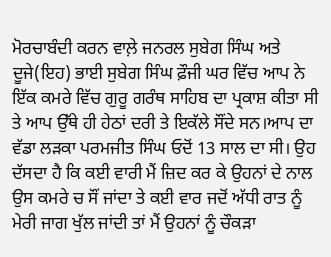ਮੋਰਚਾਬੰਦੀ ਕਰਨ ਵਾਲ਼ੇ ਜਨਰਲ ਸੁਬੇਗ ਸਿੰਘ ਅਤੇ ਦੂਜੇ(ਇਹ) ਭਾਈ ਸੁਬੇਗ ਸਿੰਘ ਫ਼ੌਜੀ ਘਰ ਵਿੱਚ ਆਪ ਨੇ ਇੱਕ ਕਮਰੇ ਵਿੱਚ ਗੁਰੂ ਗਰੰਥ ਸਾਹਿਬ ਦਾ ਪ੍ਰਕਾਸ਼ ਕੀਤਾ ਸੀ ਤੇ ਆਪ ਉੱਥੇ ਹੀ ਹੇਠਾਂ ਦਰੀ ਤੇ ਇਕੱਲੇ ਸੌਂਦੇ ਸਨ।ਆਪ ਦਾ ਵੱਡਾ ਲੜਕਾ ਪਰਮਜੀਤ ਸਿੰਘ ਓਦੋਂ 13 ਸਾਲ ਦਾ ਸੀ। ਉਹ ਦੱਸਦਾ ਹੈ ਕਿ ਕਈ ਵਾਰੀ ਮੈਂ ਜ਼ਿਦ ਕਰ ਕੇ ਉਹਨਾਂ ਦੇ ਨਾਲ ਉਸ ਕਮਰੇ ਚ ਸੌਂ ਜਾਂਦਾ ਤੇ ਕਈ ਵਾਰ ਜਦੋਂ ਅੱਧੀ ਰਾਤ ਨੂੰ ਮੇਰੀ ਜਾਗ ਖੁੱਲ ਜਾਂਦੀ ਤਾਂ ਮੈਂ ਉਹਨਾਂ ਨੂੰ ਚੌਕੜਾ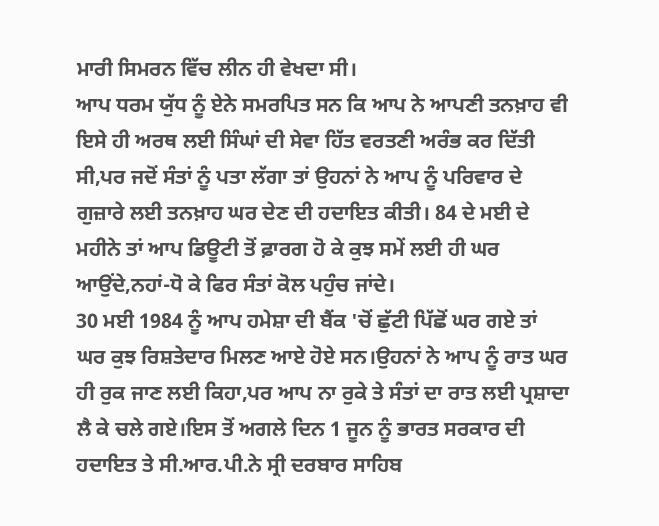ਮਾਰੀ ਸਿਮਰਨ ਵਿੱਚ ਲੀਨ ਹੀ ਵੇਖਦਾ ਸੀ।
ਆਪ ਧਰਮ ਯੁੱਧ ਨੂੰ ਏਨੇ ਸਮਰਪਿਤ ਸਨ ਕਿ ਆਪ ਨੇ ਆਪਣੀ ਤਨਖ਼ਾਹ ਵੀ ਇਸੇ ਹੀ ਅਰਥ ਲਈ ਸਿੰਘਾਂ ਦੀ ਸੇਵਾ ਹਿੱਤ ਵਰਤਣੀ ਅਰੰਭ ਕਰ ਦਿੱਤੀ ਸੀ,ਪਰ ਜਦੋਂ ਸੰਤਾਂ ਨੂੰ ਪਤਾ ਲੱਗਾ ਤਾਂ ਉਹਨਾਂ ਨੇ ਆਪ ਨੂੰ ਪਰਿਵਾਰ ਦੇ ਗੁਜ਼ਾਰੇ ਲਈ ਤਨਖ਼ਾਹ ਘਰ ਦੇਣ ਦੀ ਹਦਾਇਤ ਕੀਤੀ। 84 ਦੇ ਮਈ ਦੇ ਮਹੀਨੇ ਤਾਂ ਆਪ ਡਿਊਟੀ ਤੋਂ ਫ਼ਾਰਗ ਹੋ ਕੇ ਕੁਝ ਸਮੇਂ ਲਈ ਹੀ ਘਰ ਆਉਂਦੇ,ਨਹਾਂ-ਧੋ ਕੇ ਫਿਰ ਸੰਤਾਂ ਕੋਲ ਪਹੁੰਚ ਜਾਂਦੇ।
30 ਮਈ 1984 ਨੂੰ ਆਪ ਹਮੇਸ਼ਾ ਦੀ ਬੈਂਕ 'ਚੋਂ ਛੁੱਟੀ ਪਿੱਛੋਂ ਘਰ ਗਏ ਤਾਂ ਘਰ ਕੁਝ ਰਿਸ਼ਤੇਦਾਰ ਮਿਲਣ ਆਏ ਹੋਏ ਸਨ।ਉਹਨਾਂ ਨੇ ਆਪ ਨੂੰ ਰਾਤ ਘਰ ਹੀ ਰੁਕ ਜਾਣ ਲਈ ਕਿਹਾ,ਪਰ ਆਪ ਨਾ ਰੁਕੇ ਤੇ ਸੰਤਾਂ ਦਾ ਰਾਤ ਲਈ ਪ੍ਰਸ਼ਾਦਾ ਲੈ ਕੇ ਚਲੇ ਗਏ।ਇਸ ਤੋਂ ਅਗਲੇ ਦਿਨ 1 ਜੂਨ ਨੂੰ ਭਾਰਤ ਸਰਕਾਰ ਦੀ ਹਦਾਇਤ ਤੇ ਸੀ.ਆਰ.ਪੀ.ਨੇ ਸ੍ਰੀ ਦਰਬਾਰ ਸਾਹਿਬ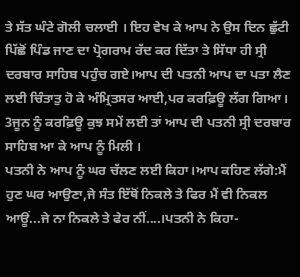ਤੇ ਸੱਤ ਘੰਟੇ ਗੋਲੀ ਚਲਾਈ । ਇਹ ਵੇਖ ਕੇ ਆਪ ਨੇ ਉਸ ਦਿਨ ਛੁੱਟੀ ਪਿੱਛੋਂ ਪਿੰਡ ਜਾਣ ਦਾ ਪ੍ਰੋਗਰਾਮ ਰੱਦ ਕਰ ਦਿੱਤਾ ਤੇ ਸਿੱਧਾ ਹੀ ਸ੍ਰੀ ਦਰਬਾਰ ਸਾਹਿਬ ਪਹੁੰਚ ਗਏ।ਆਪ ਦੀ ਪਤਨੀ ਆਪ ਦਾ ਪਤਾ ਲੈਣ ਲਈ ਚਿੰਤਾਤੁ ਹੋ ਕੇ ਅੰਮ੍ਰਿਤਸਰ ਆਈ,ਪਰ ਕਰਫ਼ਿਊ ਲੱਗ ਗਿਆ। 3ਜੂਨ ਨੂੰ ਕਰਫ਼ਿਊ ਕੁਝ ਸਮੇਂ ਲਈ ਤਾਂ ਆਪ ਦੀ ਪਤਨੀ ਸ੍ਰੀ ਦਰਬਾਰ ਸਾਹਿਬ ਆ ਕੇ ਆਪ ਨੂੰ ਮਿਲੀ ।
ਪਤਨੀ ਨੇ ਆਪ ਨੂੰ ਘਰ ਚੱਲਣ ਲਈ ਕਿਹਾ।ਆਪ ਕਹਿਣ ਲੱਗੇ:ਮੈਂ ਹੁਣ ਘਰ ਆਉਣਾ,ਜੇ ਸੰਤ ਇੱਥੋਂ ਨਿਕਲੇ ਤੇ ਫਿਰ ਮੈਂ ਵੀ ਨਿਕਲ ਆਊਂ...ਜੇ ਨਾ ਨਿਕਲੇ ਤੇ ਫੇਰ ਨੀਂ....।ਪਤਨੀ ਨੇ ਕਿਹਾ-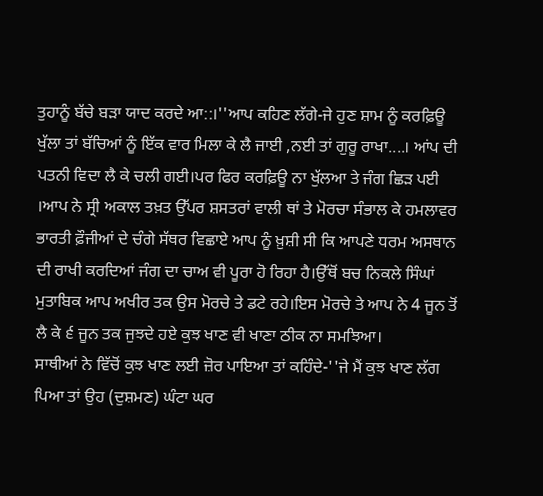ਤੁਹਾਨੂੰ ਬੱਚੇ ਬੜਾ ਯਾਦ ਕਰਦੇ ਆ::।''ਆਪ ਕਹਿਣ ਲੱਗੇ-ਜੇ ਹੁਣ ਸ਼ਾਮ ਨੂੰ ਕਰਫ਼ਿਊ ਖੁੱਲਾ ਤਾਂ ਬੱਚਿਆਂ ਨੂੰ ਇੱਕ ਵਾਰ ਮਿਲਾ ਕੇ ਲੈ ਜਾਈ ,ਨਈ ਤਾਂ ਗੁਰੂ ਰਾਖਾ....। ਆਂਪ ਦੀ ਪਤਨੀ ਵਿਦਾ ਲੈ ਕੇ ਚਲੀ ਗਈ।ਪਰ ਫਿਰ ਕਰਫ਼ਿਊ ਨਾ ਖੁੱਲਆ ਤੇ ਜੰਗ ਛਿੜ ਪਈ ।ਆਪ ਨੇ ਸ੍ਰੀ ਅਕਾਲ ਤਖ਼ਤ ਉੱਪਰ ਸ਼ਸਤਰਾਂ ਵਾਲੀ ਥਾਂ ਤੇ ਮੋਰਚਾ ਸੰਭਾਲ ਕੇ ਹਮਲਾਵਰ ਭਾਰਤੀ ਫ਼ੌਜੀਆਂ ਦੇ ਚੰਗੇ ਸੱਥਰ ਵਿਛਾਏ ਆਪ ਨੂੰ ਖ਼ੁਸ਼ੀ ਸੀ ਕਿ ਆਪਣੇ ਧਰਮ ਅਸਥਾਨ ਦੀ ਰਾਖੀ ਕਰਦਿਆਂ ਜੰਗ ਦਾ ਚਾਅ ਵੀ ਪੂਰਾ ਹੋ ਰਿਹਾ ਹੈ।ਉੱਥੋਂ ਬਚ ਨਿਕਲੇ ਸਿੰਘਾਂ ਮੁਤਾਬਿਕ ਆਪ ਅਖੀਰ ਤਕ ਉਸ ਮੋਰਚੇ ਤੇ ਡਟੇ ਰਹੇ।ਇਸ ਮੋਰਚੇ ਤੇ ਆਪ ਨੇ 4 ਜੂਨ ਤੋਂ ਲੈ ਕੇ ੬ ਜੂਨ ਤਕ ਜੁਝਦੇ ਹਏ ਕੁਝ ਖਾਣ ਵੀ ਖਾਣਾ ਠੀਕ ਨਾ ਸਮਝਿਆ।
ਸਾਥੀਆਂ ਨੇ ਵਿੱਚੋਂ ਕੁਝ ਖਾਣ ਲਈ ਜ਼ੋਰ ਪਾਇਆ ਤਾਂ ਕਹਿੰਦੇ-''ਜੇ ਮੈਂ ਕੁਝ ਖਾਣ ਲੱਗ ਪਿਆ ਤਾਂ ਉਹ (ਦੁਸ਼ਮਣ) ਘੰਟਾ ਘਰ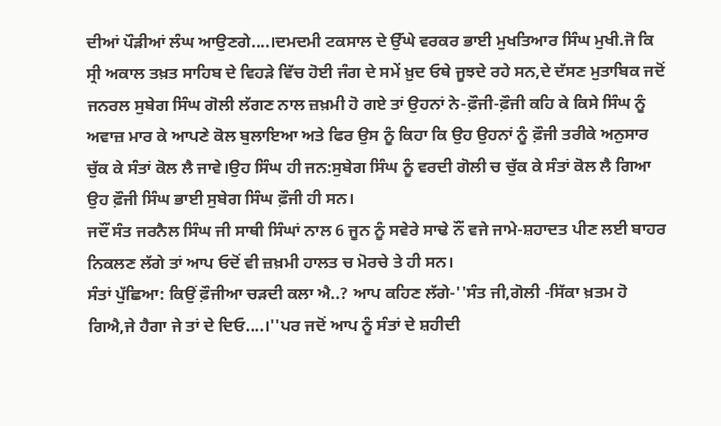ਦੀਆਂ ਪੌੜੀਆਂ ਲੰਘ ਆਉਣਗੇ....।ਦਮਦਮੀ ਟਕਸਾਲ ਦੇ ਉੱਘੇ ਵਰਕਰ ਭਾਈ ਮੁਖਤਿਆਰ ਸਿੰਘ ਮੁਖੀ.ਜੋ ਕਿ ਸ੍ਰੀ ਅਕਾਲ ਤਖ਼ਤ ਸਾਹਿਬ ਦੇ ਵਿਹੜੇ ਵਿੱਚ ਹੋਈ ਜੰਗ ਦੇ ਸਮੇਂ ਖ਼ੁਦ ਓਥੇ ਜੂਝਦੇ ਰਹੇ ਸਨ,ਦੇ ਦੱਸਣ ਮੁਤਾਬਿਕ ਜਦੋਂ ਜਨਰਲ ਸੁਬੇਗ ਸਿੰਘ ਗੋਲੀ ਲੱਗਣ ਨਾਲ ਜ਼ਖ਼ਮੀ ਹੋ ਗਏ ਤਾਂ ਉਹਨਾਂ ਨੇ-ਫ਼ੌਜੀ-ਫ਼ੌਜੀ ਕਹਿ ਕੇ ਕਿਸੇ ਸਿੰਘ ਨੂੰ ਅਵਾਜ਼ ਮਾਰ ਕੇ ਆਪਣੇ ਕੋਲ ਬੁਲਾਇਆ ਅਤੇ ਫਿਰ ਉਸ ਨੂੰ ਕਿਹਾ ਕਿ ਉਹ ਉਹਨਾਂ ਨੂੰ ਫ਼ੌਜੀ ਤਰੀਕੇ ਅਨੁਸਾਰ ਚੁੱਕ ਕੇ ਸੰਤਾਂ ਕੋਲ ਲੈ ਜਾਵੇ।ਉਹ ਸਿੰਘ ਹੀ ਜਨ:ਸੁਬੇਗ ਸਿੰਘ ਨੂੰ ਵਰਦੀ ਗੋਲੀ ਚ ਚੁੱਕ ਕੇ ਸੰਤਾਂ ਕੋਲ ਲੈ ਗਿਆ ਉਹ ਫ਼ੌਜੀ ਸਿੰਘ ਭਾਈ ਸੁਬੇਗ ਸਿੰਘ ਫ਼ੌਜੀ ਹੀ ਸਨ।
ਜਦੌਂ ਸੰਤ ਜਰਨੈਲ ਸਿੰਘ ਜੀ ਸਾਥੀ ਸਿੰਘਾਂ ਨਾਲ 6 ਜੂਨ ਨੂੰ ਸਵੇਰੇ ਸਾਢੇ ਨੌਂ ਵਜੇ ਜਾਮੇ-ਸ਼ਹਾਦਤ ਪੀਣ ਲਈ ਬਾਹਰ ਨਿਕਲਣ ਲੱਗੇ ਤਾਂ ਆਪ ਓਦੋਂ ਵੀ ਜ਼ਖ਼ਮੀ ਹਾਲਤ ਚ ਮੋਰਚੇ ਤੇ ਹੀ ਸਨ।
ਸੰਤਾਂ ਪੁੱਛਿਆ: ਕਿਉਂ ਫ਼ੌਜੀਆ ਚੜਦੀ ਕਲਾ ਐ..? ਆਪ ਕਹਿਣ ਲੱਗੇ-''ਸੰਤ ਜੀ,ਗੋਲੀ -ਸਿੱਕਾ ਖ਼ਤਮ ਹੋ ਗਿਐ,ਜੇ ਹੈਗਾ ਜੇ ਤਾਂ ਦੇ ਦਿਓ....।''ਪਰ ਜਦੋਂ ਆਪ ਨੂੰ ਸੰਤਾਂ ਦੇ ਸ਼ਹੀਦੀ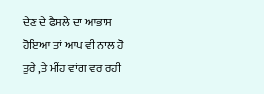ਦੇਣ ਦੇ ਫੈਸਲੇ ਦਾ ਆਭਾਸ ਹੋਇਆ ਤਾਂ ਆਪ ਵੀ ਨਾਲ ਹੋ ਤੁਰੇ ,ਤੇ ਮੀਂਹ ਵਾਂਗ ਵਰ ਰਹੀ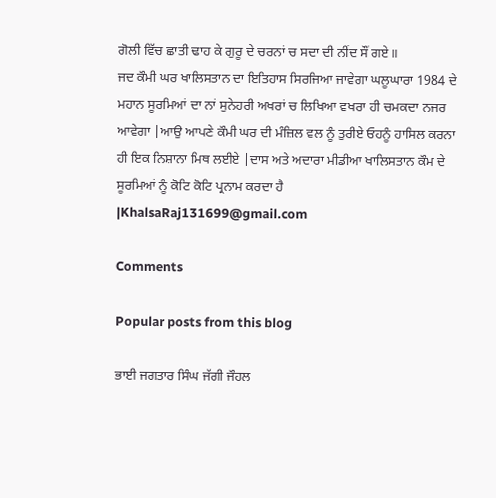ਗੋਲੀ ਵਿੱਚ ਛਾਤੀ ਢਾਹ ਕੇ ਗੁਰੂ ਦੇ ਚਰਨਾਂ ਚ ਸਦਾ ਦੀ ਨੀਂਦ ਸੌਂ ਗਏ॥
ਜਦ ਕੌਮੀ ਘਰ ਖਾਲਿਸਤਾਨ ਦਾ ਇਤਿਹਾਸ ਸਿਰਜਿਆ ਜਾਵੇਗਾ ਘਲੂਘਾਰਾ 1984 ਦੇ ਮਹਾਨ ਸੂਰਮਿਆਂ ਦਾ ਨਾਂ ਸੁਨੇਹਰੀ ਅਖਰਾਂ ਚ ਲਿਖਿਆ ਵਖਰਾ ਹੀ ਚਮਕਦਾ ਨਜਰ ਆਵੇਗਾ |ਆਉ ਆਪਣੇ ਕੌਮੀ ਘਰ ਦੀ ਮੰਜ਼ਿਲ ਵਲ ਨੂੰ ਤੁਰੀਏ ਓਹਨੂੰ ਹਾਸਿਲ ਕਰਨਾ ਹੀ ਇਕ ਨਿਸ਼ਾਨਾ ਮਿਥ ਲਈਏ |ਦਾਸ ਅਤੇ ਅਦਾਰਾ ਮੀਡੀਆ ਖਾਲਿਸਤਾਨ ਕੌਮ ਦੇ ਸੂਰਮਿਆਂ ਨੂੰ ਕੋਟਿ ਕੋਟਿ ਪ੍ਰਨਾਮ ਕਰਦਾ ਹੈ |KhalsaRaj131699@gmail.com

Comments

Popular posts from this blog

ਭਾਈ ਜਗਤਾਰ ਸਿੰਘ ਜੱਗੀ ਜੌਹਲ